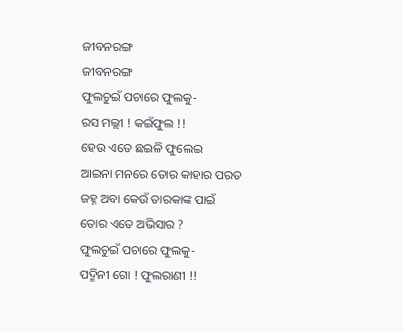ଜୀବନରଙ୍ଗ
ଜୀବନରଙ୍ଗ
ଫୁଲଚୁଇଁ ପଚାରେ ଫୁଲକୁ-
ରସ ମଲ୍ଲୀ ! କଇଁଫୁଲ !!
ହେଉ ଏତେ ଛଇଳି ଫୁଲେଇ
ଆଇନା ମନରେ ତୋର କାହାର ପରତ
ଜହ୍ନ ଅବା କେଉଁ ତାରକାଙ୍କ ପାଇଁ
ତୋର ଏତେ ଅଭିସାର ?
ଫୁଲଚୁଇଁ ପଚାରେ ଫୁଲକୁ-
ପଦ୍ମିନୀ ଗୋ ! ଫୁଲରାଣୀ !!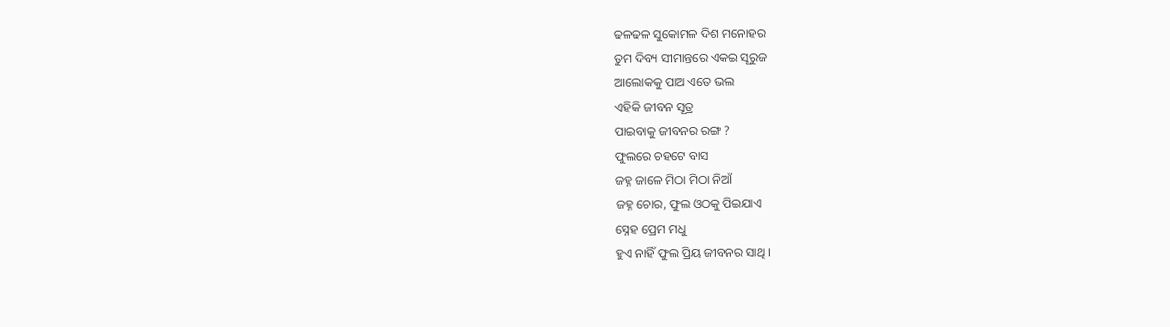ଢଳଢଳ ସୁକୋମଳ ଦିଶ ମନୋହର
ତୁମ ଦିବ୍ୟ ସୀମାନ୍ତରେ ଏକଇ ସୂରୁଜ
ଆଲୋକକୁ ପାଅ ଏତେ ଭଲ
ଏହିକି ଜୀବନ ସୂତ୍ର
ପାଇବାକୁ ଜୀବନର ରଙ୍ଗ ?
ଫୁଲରେ ଚହଟେ ବାସ
ଜହ୍ନ ଜାଳେ ମିଠା ମିଠା ନିଆଁ
ଜହ୍ନ ଚୋର, ଫୁଲ ଓଠକୁ ପିଇଯାଏ
ସ୍ନେହ ପ୍ରେମ ମଧୁ
ହୁଏ ନାହିଁ ଫୁଲ ପ୍ରିୟ ଜୀବନର ସାଥି ।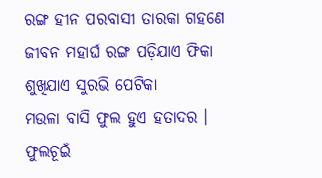ରଙ୍ଗ ହୀନ ପରବାସୀ ତାରକା ଗହଣେ
ଜୀବନ ମହାର୍ଘ ରଙ୍ଗ ପଡ଼ିଯାଏ ଫିକା
ଶୁଖିଯାଏ ସୁରଭି ପେଟିକା
ମଉଳା ବାସି ଫୁଲ ହୁଏ ହତାଦର ।
ଫୁଲଚୂଇଁ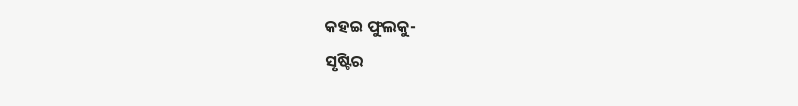କହଇ ଫୁଲକୁ-
ସୃଷ୍ଟିର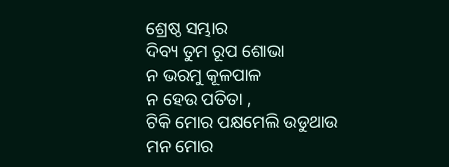ଶ୍ରେଷ୍ଠ ସମ୍ଭାର
ଦିବ୍ୟ ତୁମ ରୂପ ଶୋଭା
ନ ଭରମୁ କୂଳପାଳ
ନ ହେଉ ପତିତା ,
ଟିକି ମୋର ପକ୍ଷମେଲି ଉଡୁଥାଉ
ମନ ମୋର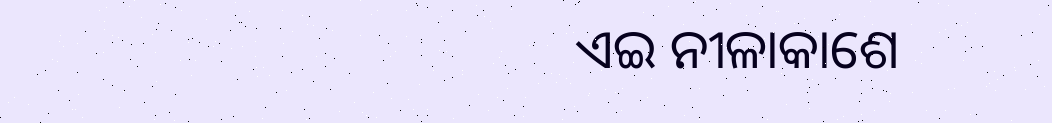ଏଇ ନୀଳାକାଶେ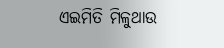ଏଇମିତି ମିଳୁଥାଉ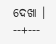ଦେଖା ।
--+---